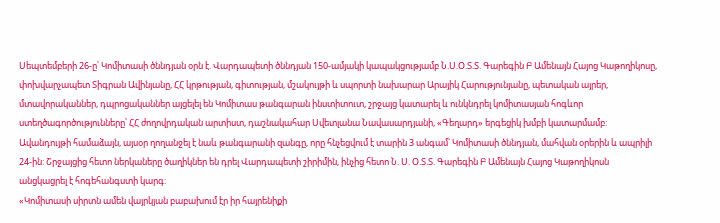Սեպտեմբերի 26-ը՝ Կոմիտասի ծննդյան օրն է. Վարդապետի ծննդյան 150-ամյակի կապակցությամբ Ն.Ս.Օ.Տ.Տ. Գարեգին Բ Ամենայն Հայոց Կաթողիկոսը, փոխվարչապետ Տիգրան Ավինյանը, ՀՀ կրթության, գիտության, մշակույթի և սպորտի նախարար Արայիկ Հարությունյանը, պետական այրեր, մտավորականներ, դպրոցականներ այցելել են Կոմիտաս թանգարան ինստիտուտ, շրջայց կատարել և ունկնդրել կոմիտասյան հոգևոր ստեղծագործությունները՝ ՀՀ ժողովրդական արտիստ, դաշնակահար Սվետլանա Նավասարդյանի, «Գեղարդ» երգեցիկ խմբի կատարմամբ:
Ավանդույթի համաձայն, այսօր ղողանջել է նաև թանգարանի զանգը, որը հնչեցվում է տարին 3 անգամ՝ Կոմիտասի ծննդյան, մահվան օրերին և ապրիլի 24-ին: Շրջայցից հետո ներկաները ծաղիկներ են դրել Վարդապետի շիրիմին, ինչից հետո Ն. Ս. Օ.Տ.Տ. Գարեգին Բ Ամենայն Հայոց Կաթողիկոսն անցկացրել է հոգեհանգստի կարգ:
«Կոմիտասի սիրտն ամեն վայրկյան բաբախում էր իր հայրենիքի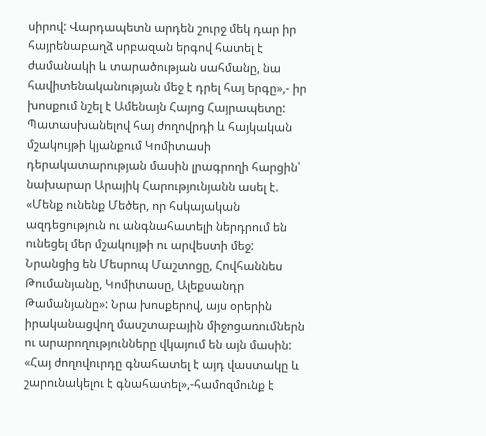սիրով: Վարդապետն արդեն շուրջ մեկ դար իր հայրենաբաղձ սրբազան երգով հատել է ժամանակի և տարածության սահմանը, նա հավիտենականության մեջ է դրել հայ երգը»,- իր խոսքում նշել է Ամենայն Հայոց Հայրապետը:
Պատասխանելով հայ ժողովրդի և հայկական մշակույթի կյանքում Կոմիտասի դերակատարության մասին լրագրողի հարցին՝ նախարար Արայիկ Հարությունյանն ասել է. «Մենք ունենք Մեծեր, որ հսկայական ազդեցություն ու անգնահատելի ներդրում են ունեցել մեր մշակույթի ու արվեստի մեջ: Նրանցից են Մեսրոպ Մաշտոցը, Հովհաննես Թումանյանը, Կոմիտասը, Ալեքսանդր Թամանյանը»: Նրա խոսքերով, այս օրերին իրականացվող մասշտաբային միջոցառումներն ու արարողությունները վկայում են այն մասին: «Հայ ժողովուրդը գնահատել է այդ վաստակը և շարունակելու է գնահատել»,-համոզմունք է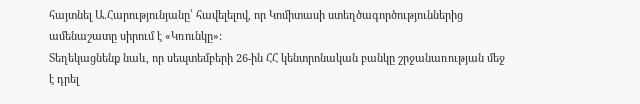հայտնել Ա.Հարությունյանը՝ հավելելով, որ Կոմիտասի ստեղծագործություններից ամենաշատը սիրում է «Կռունկը»:
Տեղեկացնենք նաև, որ սեպտեմբերի 26-ին ՀՀ կենտրոնական բանկը շրջանառության մեջ է դրել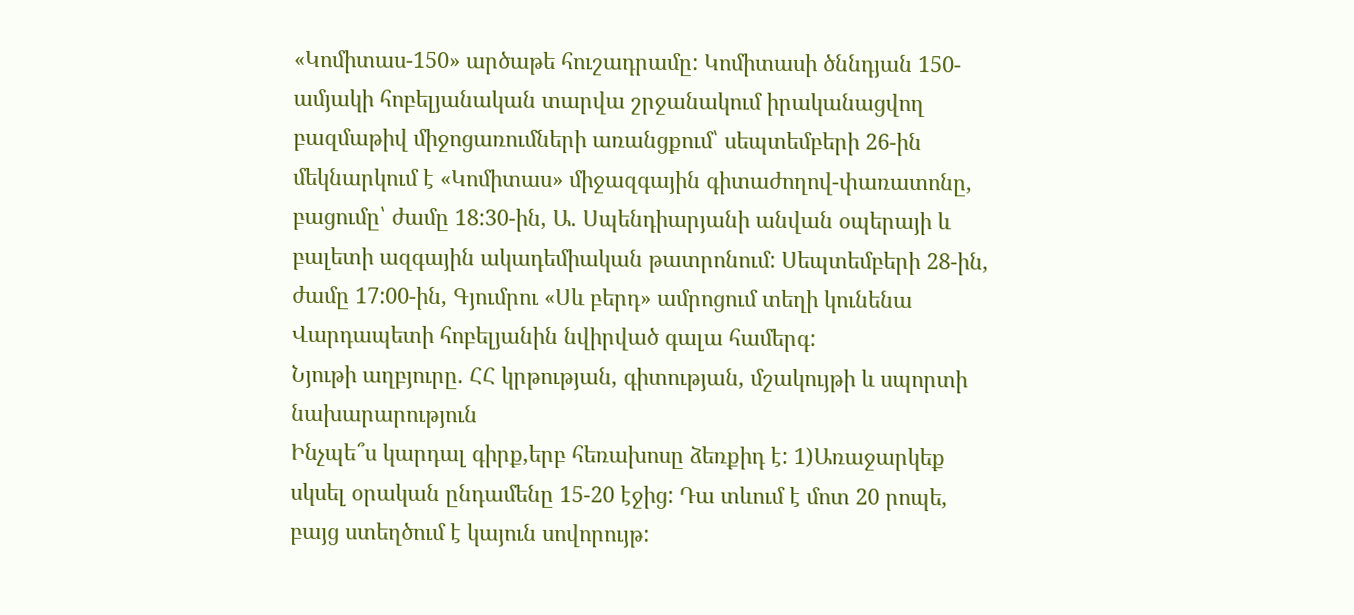«Կոմիտաս-150» արծաթե հուշադրամը: Կոմիտասի ծննդյան 150- ամյակի հոբելյանական տարվա շրջանակում իրականացվող բազմաթիվ միջոցառումների առանցքում՝ սեպտեմբերի 26-ին մեկնարկում է «Կոմիտաս» միջազգային գիտաժողով-փառատոնը, բացումը՝ ժամը 18:30-ին, Ա. Սպենդիարյանի անվան օպերայի և բալետի ազգային ակադեմիական թատրոնում: Սեպտեմբերի 28-ին, ժամը 17:00-ին, Գյումրու «Սև բերդ» ամրոցում տեղի կունենա Վարդապետի հոբելյանին նվիրված գալա համերգ:
Նյութի աղբյուրը. ՀՀ կրթության, գիտության, մշակույթի և սպորտի նախարարություն
Ինչպե՞ս կարդալ գիրք,երբ հեռախոսը ձեռքիդ է: 1)Առաջարկեք սկսել օրական ընդամենը 15-20 էջից: Դա տևում է մոտ 20 րոպե, բայց ստեղծում է կայուն սովորույթ: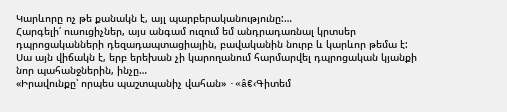Կարևորը ոչ թե քանակն է, այլ պարբերականությունը:…
Հարգելի՛ ուսուցիչներ, այս անգամ ուզում եմ անդրադառնալ կրտսեր դպրոցականների դեզադապտացիային, բավականին նուրբ և կարևոր թեմա է: Սա այն վիճակն է, երբ երեխան չի կարողանում հարմարվել դպրոցական կյանքի նոր պահանջներին, ինչը…
«Իրավունքը՝ որպես պաշտպանիչ վահան» ·«â€‹Գիտեմ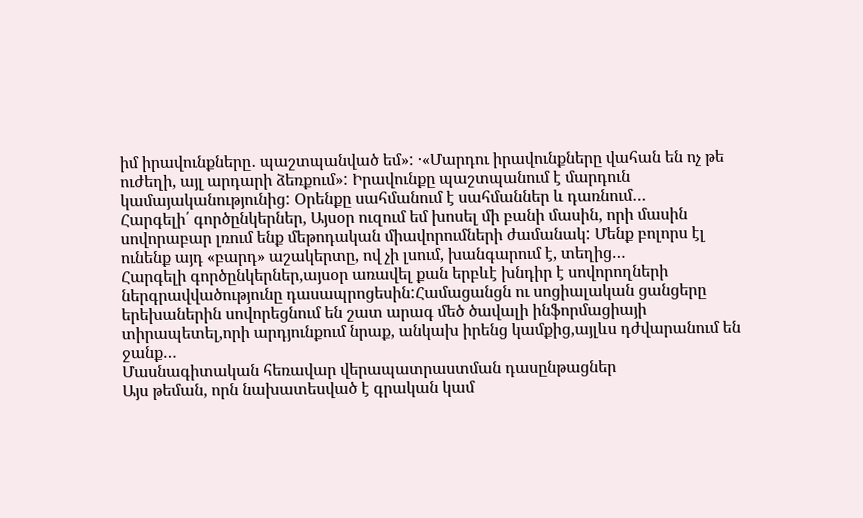իմ իրավունքները․ պաշտպանված եմ»: ·«Մարդու իրավունքները վահան են ոչ թե ուժեղի, այլ արդարի ձեռքում»: Իրավունքը պաշտպանում է մարդուն կամայականությունից: Օրենքը սահմանում է սահմաններ և դառնում…
Հարգելի՛ գործընկերներ, Այսօր ուզում եմ խոսել մի բանի մասին, որի մասին սովորաբար լռում ենք մեթոդական միավորումների ժամանակ: Մենք բոլորս էլ ունենք այդ «բարդ» աշակերտը, ով չի լսում, խանգարում է, տեղից…
Հարգելի գործընկերներ,այսօր առավել քան երբևէ խնդիր է սովորողների ներգրավվածությունը դասապրոցեսին:Համացանցն ու սոցիալական ցանցերը երեխաներին սովորեցնում են շատ արագ մեծ ծավալի ինֆորմացիայի տիրապետել,որի արդյունքում նրաք, անկախ իրենց կամքից,այլևս դժվարանում են ջանք…
Մասնագիտական հեռավար վերապատրաստման դասընթացներ
Այս թեման, որն նախատեսված է գրական կամ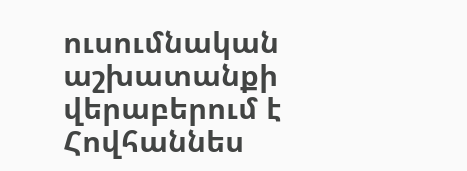ուսումնական աշխատանքի վերաբերում է Հովհաննես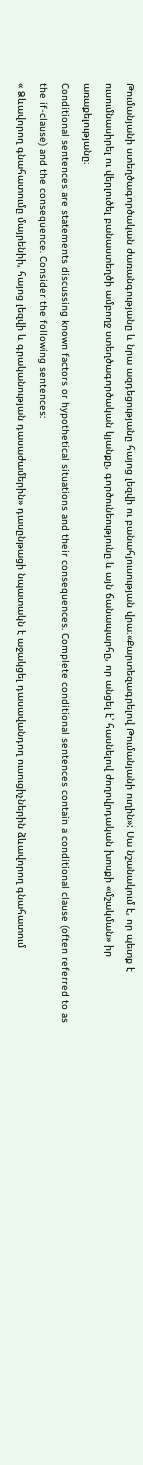Թումանյանի ստեղծագործական ժառանգությանը և նրա ազդեցությանը հայոց լեզվի ու բանահյուսության վրա։«Քարտեզագրելով Թումանյանի ուղին»: Սա նշանակում է, որ պետք է ուսումնասիրել ու վերլուծել բանաստեղծի ամբողջ ստեղծագործական կյանքը, գործունեությունը և այն ճանապարհը, որ անցել է՝ հասնելով ժողովրդական խոսքի «մշակման» իր առաքելությանը։
Conditional sentences are statements discussing known factors or hypothetical situations and their consequences. Complete conditional sentences contain a conditional clause (often referred to as the if-clause) and the consequence. Consider the following sentences:
« Ձևավորող գնահատումը մայրենիի, հայոց լեզվի և գրականության դասաժամերին» դասընթացի նպատակն է աջակցել դասավանդող ուսուցիչներին ձևավորող գնահատում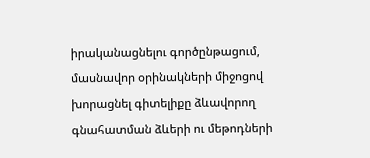իրականացնելու գործընթացում, մասնավոր օրինակների միջոցով խորացնել գիտելիքը ձևավորող գնահատման ձևերի ու մեթոդների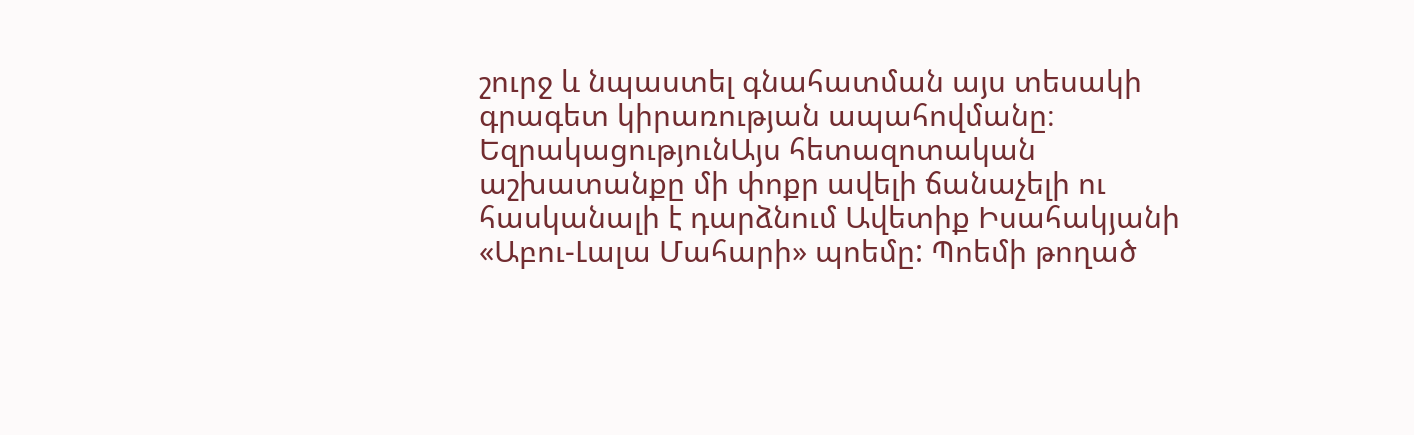շուրջ և նպաստել գնահատման այս տեսակի գրագետ կիրառության ապահովմանը։
ԵզրակացությունԱյս հետազոտական աշխատանքը մի փոքր ավելի ճանաչելի ու հասկանալի է դարձնում Ավետիք Իսահակյանի «Աբու-Լալա Մահարի» պոեմը: Պոեմի թողած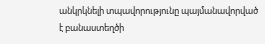անկրկնելի տպավորությունը պայմանավորված է բանաստեղծի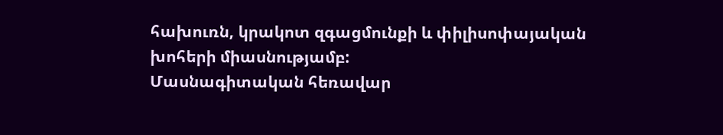հախուռն, կրակոտ զգացմունքի և փիլիսոփայական խոհերի միասնությամբ:
Մասնագիտական հեռավար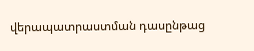վերապատրաստման դասընթաց